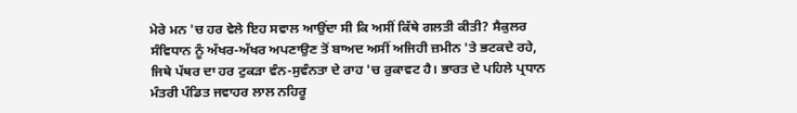ਮੇਰੇ ਮਨ 'ਚ ਹਰ ਵੇਲੇ ਇਹ ਸਵਾਲ ਆਉਂਦਾ ਸੀ ਕਿ ਅਸੀਂ ਕਿੱਥੇ ਗਲਤੀ ਕੀਤੀ? ਸੈਕੁਲਰ ਸੰਵਿਧਾਨ ਨੂੰ ਅੱਖਰ-ਅੱਖਰ ਅਪਣਾਉਣ ਤੋਂ ਬਾਅਦ ਅਸੀਂ ਅਜਿਹੀ ਜ਼ਮੀਨ 'ਤੇ ਭਟਕਦੇ ਰਹੇ, ਜਿਥੇ ਪੱਥਰ ਦਾ ਹਰ ਟੁਕੜਾ ਵੰਨ-ਸੁਵੰਨਤਾ ਦੇ ਰਾਹ 'ਚ ਰੁਕਾਵਟ ਹੈ। ਭਾਰਤ ਦੇ ਪਹਿਲੇ ਪ੍ਰਧਾਨ ਮੰਤਰੀ ਪੰਡਿਤ ਜਵਾਹਰ ਲਾਲ ਨਹਿਰੂ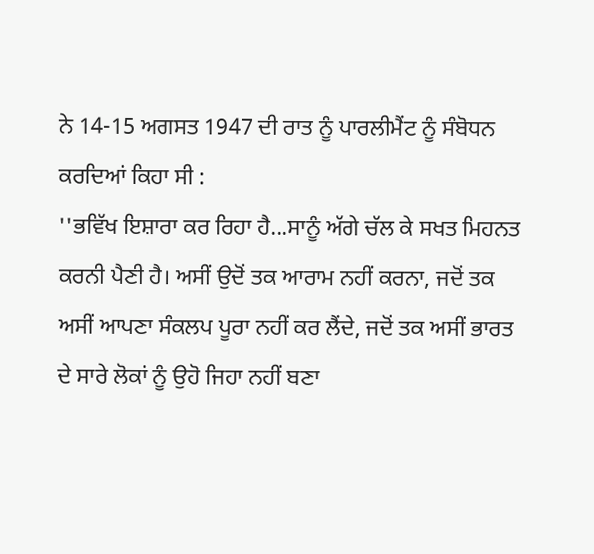ਨੇ 14-15 ਅਗਸਤ 1947 ਦੀ ਰਾਤ ਨੂੰ ਪਾਰਲੀਮੈਂਟ ਨੂੰ ਸੰਬੋਧਨ ਕਰਦਿਆਂ ਕਿਹਾ ਸੀ :
''ਭਵਿੱਖ ਇਸ਼ਾਰਾ ਕਰ ਰਿਹਾ ਹੈ...ਸਾਨੂੰ ਅੱਗੇ ਚੱਲ ਕੇ ਸਖਤ ਮਿਹਨਤ ਕਰਨੀ ਪੈਣੀ ਹੈ। ਅਸੀਂ ਉਦੋਂ ਤਕ ਆਰਾਮ ਨਹੀਂ ਕਰਨਾ, ਜਦੋਂ ਤਕ ਅਸੀਂ ਆਪਣਾ ਸੰਕਲਪ ਪੂਰਾ ਨਹੀਂ ਕਰ ਲੈਂਦੇ, ਜਦੋਂ ਤਕ ਅਸੀਂ ਭਾਰਤ ਦੇ ਸਾਰੇ ਲੋਕਾਂ ਨੂੰ ਉਹੋ ਜਿਹਾ ਨਹੀਂ ਬਣਾ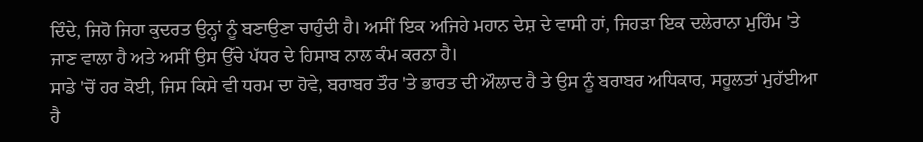ਦਿੰਦੇ, ਜਿਹੋ ਜਿਹਾ ਕੁਦਰਤ ਉਨ੍ਹਾਂ ਨੂੰ ਬਣਾਉਣਾ ਚਾਹੁੰਦੀ ਹੈ। ਅਸੀਂ ਇਕ ਅਜਿਹੇ ਮਹਾਨ ਦੇਸ਼ ਦੇ ਵਾਸੀ ਹਾਂ, ਜਿਹੜਾ ਇਕ ਦਲੇਰਾਨਾ ਮੁਹਿੰਮ 'ਤੇ ਜਾਣ ਵਾਲਾ ਹੈ ਅਤੇ ਅਸੀਂ ਉਸ ਉੱਚੇ ਪੱਧਰ ਦੇ ਹਿਸਾਬ ਨਾਲ ਕੰਮ ਕਰਨਾ ਹੈ।
ਸਾਡੇ 'ਚੋਂ ਹਰ ਕੋਈ, ਜਿਸ ਕਿਸੇ ਵੀ ਧਰਮ ਦਾ ਹੋਵੇ, ਬਰਾਬਰ ਤੌਰ 'ਤੇ ਭਾਰਤ ਦੀ ਔਲਾਦ ਹੈ ਤੇ ਉਸ ਨੂੰ ਬਰਾਬਰ ਅਧਿਕਾਰ, ਸਹੂਲਤਾਂ ਮੁਹੱਈਆ ਹੈ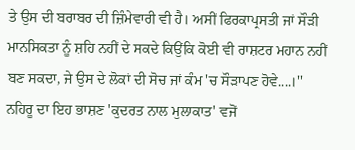ਤੇ ਉਸ ਦੀ ਬਰਾਬਰ ਦੀ ਜ਼ਿੰਮੇਵਾਰੀ ਵੀ ਹੈ। ਅਸੀਂ ਫਿਰਕਾਪ੍ਰਸਤੀ ਜਾਂ ਸੌੜੀ ਮਾਨਸਿਕਤਾ ਨੂੰ ਸ਼ਹਿ ਨਹੀਂ ਦੇ ਸਕਦੇ ਕਿਉਂਕਿ ਕੋਈ ਵੀ ਰਾਸ਼ਟਰ ਮਹਾਨ ਨਹੀਂ ਬਣ ਸਕਦਾ, ਜੇ ਉਸ ਦੇ ਲੋਕਾਂ ਦੀ ਸੋਚ ਜਾਂ ਕੰਮ 'ਚ ਸੌੜਾਪਣ ਹੋਵੇ....।''
ਨਹਿਰੂ ਦਾ ਇਹ ਭਾਸ਼ਣ 'ਕੁਦਰਤ ਨਾਲ ਮੁਲਾਕਾਤ' ਵਜੋਂ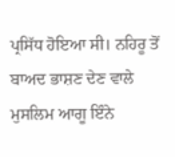ਪ੍ਰਸਿੱਧ ਹੋਇਆ ਸੀ। ਨਹਿਰੂ ਤੋਂ ਬਾਅਦ ਭਾਸ਼ਣ ਦੇਣ ਵਾਲੇ ਮੁਸਲਿਮ ਆਗੂ ਇੰਨੇ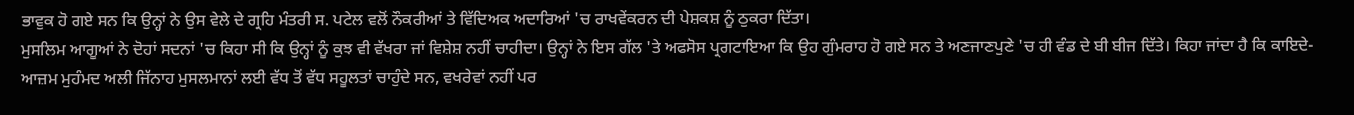ਭਾਵੁਕ ਹੋ ਗਏ ਸਨ ਕਿ ਉਨ੍ਹਾਂ ਨੇ ਉਸ ਵੇਲੇ ਦੇ ਗ੍ਰਹਿ ਮੰਤਰੀ ਸ. ਪਟੇਲ ਵਲੋਂ ਨੌਕਰੀਆਂ ਤੇ ਵਿੱਦਿਅਕ ਅਦਾਰਿਆਂ 'ਚ ਰਾਖਵੇਂਕਰਨ ਦੀ ਪੇਸ਼ਕਸ਼ ਨੂੰ ਠੁਕਰਾ ਦਿੱਤਾ।
ਮੁਸਲਿਮ ਆਗੂਆਂ ਨੇ ਦੋਹਾਂ ਸਦਨਾਂ 'ਚ ਕਿਹਾ ਸੀ ਕਿ ਉਨ੍ਹਾਂ ਨੂੰ ਕੁਝ ਵੀ ਵੱਖਰਾ ਜਾਂ ਵਿਸ਼ੇਸ਼ ਨਹੀਂ ਚਾਹੀਦਾ। ਉਨ੍ਹਾਂ ਨੇ ਇਸ ਗੱਲ 'ਤੇ ਅਫਸੋਸ ਪ੍ਰਗਟਾਇਆ ਕਿ ਉਹ ਗੁੰਮਰਾਹ ਹੋ ਗਏ ਸਨ ਤੇ ਅਣਜਾਣਪੁਣੇ 'ਚ ਹੀ ਵੰਡ ਦੇ ਬੀ ਬੀਜ ਦਿੱਤੇ। ਕਿਹਾ ਜਾਂਦਾ ਹੈ ਕਿ ਕਾਇਦੇ-ਆਜ਼ਮ ਮੁਹੰਮਦ ਅਲੀ ਜਿੱਨਾਹ ਮੁਸਲਮਾਨਾਂ ਲਈ ਵੱਧ ਤੋਂ ਵੱਧ ਸਹੂਲਤਾਂ ਚਾਹੁੰਦੇ ਸਨ, ਵਖਰੇਵਾਂ ਨਹੀਂ ਪਰ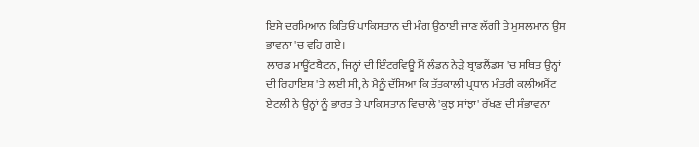ਇਸੇ ਦਰਮਿਆਨ ਕਿਤਿਓਂ ਪਾਕਿਸਤਾਨ ਦੀ ਮੰਗ ਉਠਾਈ ਜਾਣ ਲੱਗੀ ਤੇ ਮੁਸਲਮਾਨ ਉਸ ਭਾਵਨਾ 'ਚ ਵਹਿ ਗਏ।
ਲਾਰਡ ਮਾਊਂਟਬੈਟਨ, ਜਿਨ੍ਹਾਂ ਦੀ ਇੰਟਰਵਿਊ ਮੈਂ ਲੰਡਨ ਨੇੜੇ ਬ੍ਰਾਡਲੈਂਡਸ 'ਚ ਸਥਿਤ ਉਨ੍ਹਾਂ ਦੀ ਰਿਹਾਇਸ਼ 'ਤੇ ਲਈ ਸੀ, ਨੇ ਮੈਨੂੰ ਦੱਸਿਆ ਕਿ ਤੱਤਕਾਲੀ ਪ੍ਰਧਾਨ ਮੰਤਰੀ ਕਲੀਅਮੈਂਟ ਏਟਲੀ ਨੇ ਉਨ੍ਹਾਂ ਨੂੰ ਭਾਰਤ ਤੇ ਪਾਕਿਸਤਾਨ ਵਿਚਾਲੇ 'ਕੁਝ ਸਾਂਝਾ' ਰੱਖਣ ਦੀ ਸੰਭਾਵਨਾ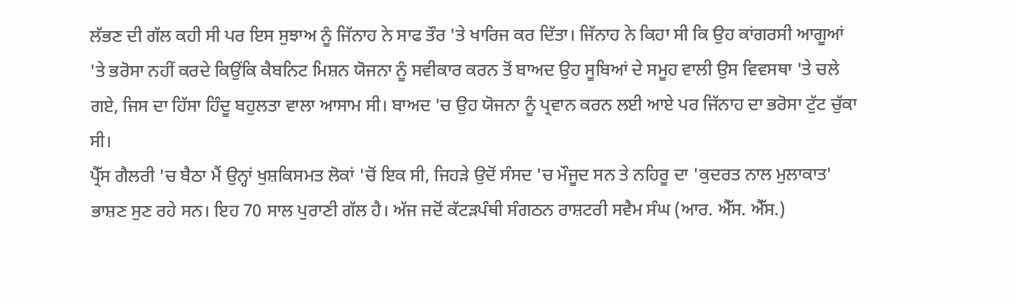ਲੱਭਣ ਦੀ ਗੱਲ ਕਹੀ ਸੀ ਪਰ ਇਸ ਸੁਝਾਅ ਨੂੰ ਜਿੱਨਾਹ ਨੇ ਸਾਫ ਤੌਰ 'ਤੇ ਖਾਰਿਜ ਕਰ ਦਿੱਤਾ। ਜਿੱਨਾਹ ਨੇ ਕਿਹਾ ਸੀ ਕਿ ਉਹ ਕਾਂਗਰਸੀ ਆਗੂਆਂ 'ਤੇ ਭਰੋਸਾ ਨਹੀਂ ਕਰਦੇ ਕਿਉਂਕਿ ਕੈਬਨਿਟ ਮਿਸ਼ਨ ਯੋਜਨਾ ਨੂੰ ਸਵੀਕਾਰ ਕਰਨ ਤੋਂ ਬਾਅਦ ਉਹ ਸੂਬਿਆਂ ਦੇ ਸਮੂਹ ਵਾਲੀ ਉਸ ਵਿਵਸਥਾ 'ਤੇ ਚਲੇ ਗਏ, ਜਿਸ ਦਾ ਹਿੱਸਾ ਹਿੰਦੂ ਬਹੁਲਤਾ ਵਾਲਾ ਆਸਾਮ ਸੀ। ਬਾਅਦ 'ਚ ਉਹ ਯੋਜਨਾ ਨੂੰ ਪ੍ਰਵਾਨ ਕਰਨ ਲਈ ਆਏ ਪਰ ਜਿੱਨਾਹ ਦਾ ਭਰੋਸਾ ਟੁੱਟ ਚੁੱਕਾ ਸੀ।
ਪ੍ਰੈੱਸ ਗੈਲਰੀ 'ਚ ਬੈਠਾ ਮੈਂ ਉਨ੍ਹਾਂ ਖੁਸ਼ਕਿਸਮਤ ਲੋਕਾਂ 'ਚੋਂ ਇਕ ਸੀ, ਜਿਹੜੇ ਉਦੋਂ ਸੰਸਦ 'ਚ ਮੌਜੂਦ ਸਨ ਤੇ ਨਹਿਰੂ ਦਾ 'ਕੁਦਰਤ ਨਾਲ ਮੁਲਾਕਾਤ' ਭਾਸ਼ਣ ਸੁਣ ਰਹੇ ਸਨ। ਇਹ 70 ਸਾਲ ਪੁਰਾਣੀ ਗੱਲ ਹੈ। ਅੱਜ ਜਦੋਂ ਕੱਟੜਪੰਥੀ ਸੰਗਠਨ ਰਾਸ਼ਟਰੀ ਸਵੈਮ ਸੰਘ (ਆਰ. ਐੱਸ. ਐੱਸ.)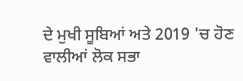ਦੇ ਮੁਖੀ ਸੂਬਿਆਂ ਅਤੇ 2019 'ਚ ਹੋਣ ਵਾਲੀਆਂ ਲੋਕ ਸਭਾ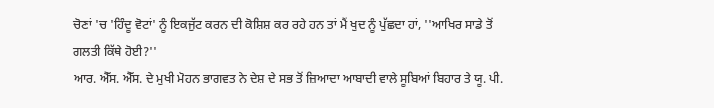ਚੋਣਾਂ 'ਚ 'ਹਿੰਦੂ ਵੋਟਾਂ' ਨੂੰ ਇਕਜੁੱਟ ਕਰਨ ਦੀ ਕੋਸ਼ਿਸ਼ ਕਰ ਰਹੇ ਹਨ ਤਾਂ ਮੈਂ ਖੁਦ ਨੂੰ ਪੁੱਛਦਾ ਹਾਂ, ''ਆਖਿਰ ਸਾਡੇ ਤੋਂ ਗਲਤੀ ਕਿੱਥੇ ਹੋਈ?''
ਆਰ. ਐੱਸ. ਐੱਸ. ਦੇ ਮੁਖੀ ਮੋਹਨ ਭਾਗਵਤ ਨੇ ਦੇਸ਼ ਦੇ ਸਭ ਤੋਂ ਜ਼ਿਆਦਾ ਆਬਾਦੀ ਵਾਲੇ ਸੂਬਿਆਂ ਬਿਹਾਰ ਤੇ ਯੂ. ਪੀ.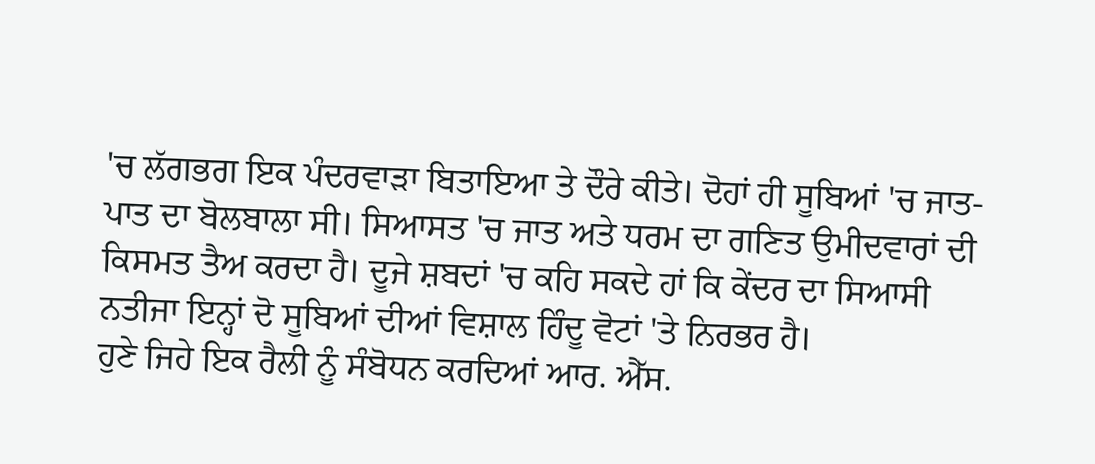'ਚ ਲੱਗਭਗ ਇਕ ਪੰਦਰਵਾੜਾ ਬਿਤਾਇਆ ਤੇ ਦੌਰੇ ਕੀਤੇ। ਦੋਹਾਂ ਹੀ ਸੂਬਿਆਂ 'ਚ ਜਾਤ-ਪਾਤ ਦਾ ਬੋਲਬਾਲਾ ਸੀ। ਸਿਆਸਤ 'ਚ ਜਾਤ ਅਤੇ ਧਰਮ ਦਾ ਗਣਿਤ ਉਮੀਦਵਾਰਾਂ ਦੀ ਕਿਸਮਤ ਤੈਅ ਕਰਦਾ ਹੈ। ਦੂਜੇ ਸ਼ਬਦਾਂ 'ਚ ਕਹਿ ਸਕਦੇ ਹਾਂ ਕਿ ਕੇਂਦਰ ਦਾ ਸਿਆਸੀ ਨਤੀਜਾ ਇਨ੍ਹਾਂ ਦੋ ਸੂਬਿਆਂ ਦੀਆਂ ਵਿਸ਼ਾਲ ਹਿੰਦੂ ਵੋਟਾਂ 'ਤੇ ਨਿਰਭਰ ਹੈ।
ਹੁਣੇ ਜਿਹੇ ਇਕ ਰੈਲੀ ਨੂੰ ਸੰਬੋਧਨ ਕਰਦਿਆਂ ਆਰ. ਐੱਸ.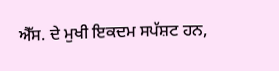ਐੱਸ. ਦੇ ਮੁਖੀ ਇਕਦਮ ਸਪੱਸ਼ਟ ਹਨ,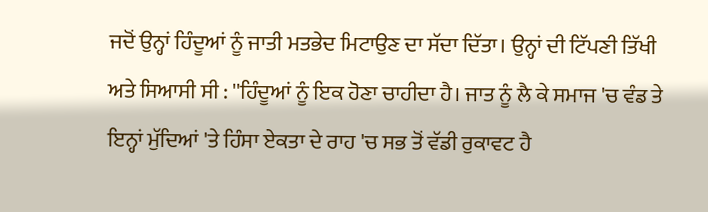ਜਦੋਂ ਉਨ੍ਹਾਂ ਹਿੰਦੂਆਂ ਨੂੰ ਜਾਤੀ ਮਤਭੇਦ ਮਿਟਾਉਣ ਦਾ ਸੱਦਾ ਦਿੱਤਾ। ਉਨ੍ਹਾਂ ਦੀ ਟਿੱਪਣੀ ਤਿੱਖੀ ਅਤੇ ਸਿਆਸੀ ਸੀ : ''ਹਿੰਦੂਆਂ ਨੂੰ ਇਕ ਹੋਣਾ ਚਾਹੀਦਾ ਹੈ। ਜਾਤ ਨੂੰ ਲੈ ਕੇ ਸਮਾਜ 'ਚ ਵੰਡ ਤੇ ਇਨ੍ਹਾਂ ਮੁੱਦਿਆਂ 'ਤੇ ਹਿੰਸਾ ਏਕਤਾ ਦੇ ਰਾਹ 'ਚ ਸਭ ਤੋਂ ਵੱਡੀ ਰੁਕਾਵਟ ਹੈ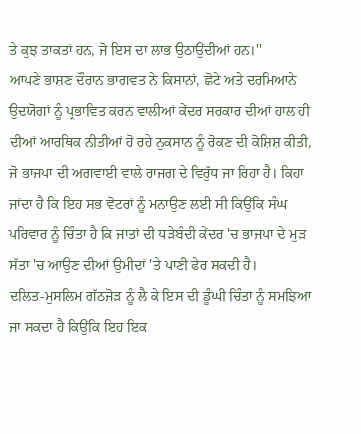ਤੇ ਕੁਝ ਤਾਕਤਾਂ ਹਨ, ਜੋ ਇਸ ਦਾ ਲਾਭ ਉਠਾਉਂਦੀਆਂ ਹਨ।''
ਆਪਣੇ ਭਾਸ਼ਣ ਦੌਰਾਨ ਭਾਗਵਤ ਨੇ ਕਿਸਾਨਾਂ, ਛੋਟੇ ਅਤੇ ਦਰਮਿਆਨੇ ਉਦਯੋਗਾਂ ਨੂੰ ਪ੍ਰਭਾਵਿਤ ਕਰਨ ਵਾਲੀਆਂ ਕੇਂਦਰ ਸਰਕਾਰ ਦੀਆਂ ਹਾਲ ਹੀ ਦੀਆਂ ਆਰਥਿਕ ਨੀਤੀਆਂ ਹੋ ਰਹੇ ਨੁਕਸਾਨ ਨੂੰ ਰੋਕਣ ਦੀ ਕੋਸ਼ਿਸ਼ ਕੀਤੀ, ਜੋ ਭਾਜਪਾ ਦੀ ਅਗਵਾਈ ਵਾਲੇ ਰਾਜਗ ਦੇ ਵਿਰੁੱਧ ਜਾ ਰਿਹਾ ਹੈ। ਕਿਹਾ ਜਾਂਦਾ ਹੈ ਕਿ ਇਹ ਸਭ ਵੋਟਰਾਂ ਨੂੰ ਮਨਾਉਣ ਲਈ ਸੀ ਕਿਉਂਕਿ ਸੰਘ ਪਰਿਵਾਰ ਨੂੰ ਚਿੰਤਾ ਹੈ ਕਿ ਜਾਤਾਂ ਦੀ ਧੜੇਬੰਦੀ ਕੇਂਦਰ 'ਚ ਭਾਜਪਾ ਦੇ ਮੁੜ ਸੱਤਾ 'ਚ ਆਉਣ ਦੀਆਂ ਉਮੀਦਾਂ 'ਤੇ ਪਾਣੀ ਫੇਰ ਸਕਦੀ ਹੈ।
ਦਲਿਤ-ਮੁਸਲਿਮ ਗੱਠਜੋੜ ਨੂੰ ਲੈ ਕੇ ਇਸ ਦੀ ਡੂੰਘੀ ਚਿੰਤਾ ਨੂੰ ਸਮਝਿਆ ਜਾ ਸਕਦਾ ਹੈ ਕਿਉਂਕਿ ਇਹ ਇਕ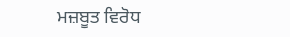ਮਜ਼ਬੂਤ ਵਿਰੋਧ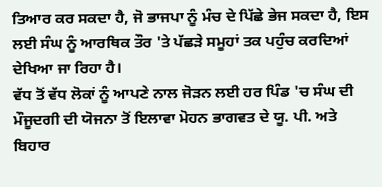ਤਿਆਰ ਕਰ ਸਕਦਾ ਹੈ, ਜੋ ਭਾਜਪਾ ਨੂੰ ਮੰਚ ਦੇ ਪਿੱਛੇ ਭੇਜ ਸਕਦਾ ਹੈ, ਇਸ ਲਈ ਸੰਘ ਨੂੰ ਆਰਥਿਕ ਤੌਰ 'ਤੇ ਪੱਛੜੇ ਸਮੂਹਾਂ ਤਕ ਪਹੁੰਚ ਕਰਦਿਆਂ ਦੇਖਿਆ ਜਾ ਰਿਹਾ ਹੈ।
ਵੱਧ ਤੋਂ ਵੱਧ ਲੋਕਾਂ ਨੂੰ ਆਪਣੇ ਨਾਲ ਜੋੜਨ ਲਈ ਹਰ ਪਿੰਡ 'ਚ ਸੰਘ ਦੀ ਮੌਜੂਦਗੀ ਦੀ ਯੋਜਨਾ ਤੋਂ ਇਲਾਵਾ ਮੋਹਨ ਭਾਗਵਤ ਦੇ ਯੂ. ਪੀ. ਅਤੇ ਬਿਹਾਰ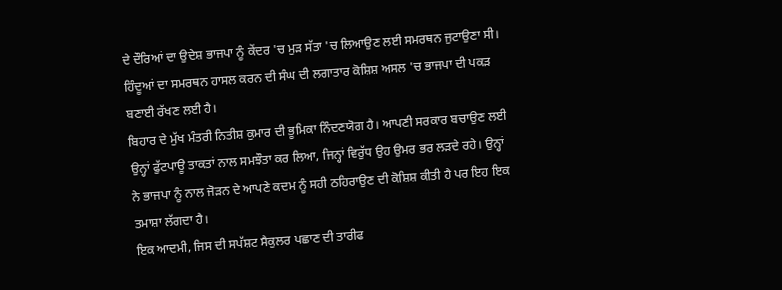ਦੇ ਦੌਰਿਆਂ ਦਾ ਉਦੇਸ਼ ਭਾਜਪਾ ਨੂੰ ਕੇਂਦਰ 'ਚ ਮੁੜ ਸੱਤਾ 'ਚ ਲਿਆਉਣ ਲਈ ਸਮਰਥਨ ਜੁਟਾਉਣਾ ਸੀ। ਹਿੰਦੂਆਂ ਦਾ ਸਮਰਥਨ ਹਾਸਲ ਕਰਨ ਦੀ ਸੰਘ ਦੀ ਲਗਾਤਾਰ ਕੋਸ਼ਿਸ਼ ਅਸਲ 'ਚ ਭਾਜਪਾ ਦੀ ਪਕੜ ਬਣਾਈ ਰੱਖਣ ਲਈ ਹੈ।
ਬਿਹਾਰ ਦੇ ਮੁੱਖ ਮੰਤਰੀ ਨਿਤੀਸ਼ ਕੁਮਾਰ ਦੀ ਭੂਮਿਕਾ ਨਿੰਦਣਯੋਗ ਹੈ। ਆਪਣੀ ਸਰਕਾਰ ਬਚਾਉਣ ਲਈ ਉਨ੍ਹਾਂ ਫੁੱਟਪਾਊ ਤਾਕਤਾਂ ਨਾਲ ਸਮਝੌਤਾ ਕਰ ਲਿਆ, ਜਿਨ੍ਹਾਂ ਵਿਰੁੱਧ ਉਹ ਉਮਰ ਭਰ ਲੜਦੇ ਰਹੇ। ਉਨ੍ਹਾਂ ਨੇ ਭਾਜਪਾ ਨੂੰ ਨਾਲ ਜੋੜਨ ਦੇ ਆਪਣੇ ਕਦਮ ਨੂੰ ਸਹੀ ਠਹਿਰਾਉਣ ਦੀ ਕੋਸ਼ਿਸ਼ ਕੀਤੀ ਹੈ ਪਰ ਇਹ ਇਕ ਤਮਾਸ਼ਾ ਲੱਗਦਾ ਹੈ।
ਇਕ ਆਦਮੀ, ਜਿਸ ਦੀ ਸਪੱਸ਼ਟ ਸੈਕੁਲਰ ਪਛਾਣ ਦੀ ਤਾਰੀਫ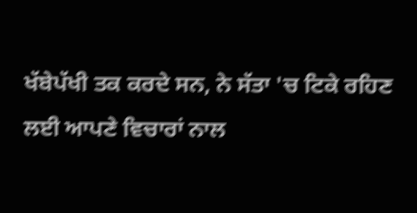ਖੱਬੇਪੱਖੀ ਤਕ ਕਰਦੇ ਸਨ, ਨੇ ਸੱਤਾ 'ਚ ਟਿਕੇ ਰਹਿਣ ਲਈ ਆਪਣੇ ਵਿਚਾਰਾਂ ਨਾਲ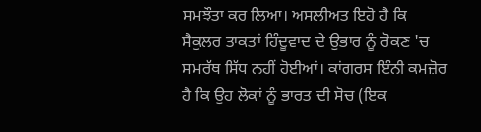ਸਮਝੌਤਾ ਕਰ ਲਿਆ। ਅਸਲੀਅਤ ਇਹੋ ਹੈ ਕਿ ਸੈਕੁਲਰ ਤਾਕਤਾਂ ਹਿੰਦੂਵਾਦ ਦੇ ਉਭਾਰ ਨੂੰ ਰੋਕਣ 'ਚ ਸਮਰੱਥ ਸਿੱਧ ਨਹੀਂ ਹੋਈਆਂ। ਕਾਂਗਰਸ ਇੰਨੀ ਕਮਜ਼ੋਰ ਹੈ ਕਿ ਉਹ ਲੋਕਾਂ ਨੂੰ ਭਾਰਤ ਦੀ ਸੋਚ (ਇਕ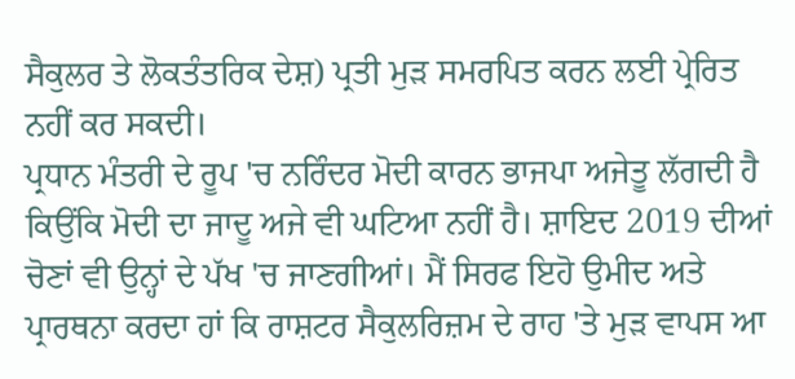ਸੈਕੁਲਰ ਤੇ ਲੋਕਤੰਤਰਿਕ ਦੇਸ਼) ਪ੍ਰਤੀ ਮੁੜ ਸਮਰਪਿਤ ਕਰਨ ਲਈ ਪ੍ਰੇਰਿਤ ਨਹੀਂ ਕਰ ਸਕਦੀ।
ਪ੍ਰਧਾਨ ਮੰਤਰੀ ਦੇ ਰੂਪ 'ਚ ਨਰਿੰਦਰ ਮੋਦੀ ਕਾਰਨ ਭਾਜਪਾ ਅਜੇਤੂ ਲੱਗਦੀ ਹੈ ਕਿਉਂਕਿ ਮੋਦੀ ਦਾ ਜਾਦੂ ਅਜੇ ਵੀ ਘਟਿਆ ਨਹੀਂ ਹੈ। ਸ਼ਾਇਦ 2019 ਦੀਆਂ ਚੋਣਾਂ ਵੀ ਉਨ੍ਹਾਂ ਦੇ ਪੱਖ 'ਚ ਜਾਣਗੀਆਂ। ਮੈਂ ਸਿਰਫ ਇਹੋ ਉਮੀਦ ਅਤੇ ਪ੍ਰਾਰਥਨਾ ਕਰਦਾ ਹਾਂ ਕਿ ਰਾਸ਼ਟਰ ਸੈਕੁਲਰਿਜ਼ਮ ਦੇ ਰਾਹ 'ਤੇ ਮੁੜ ਵਾਪਸ ਆ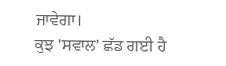ਜਾਵੇਗਾ।
ਕੁਝ 'ਸਵਾਲ' ਛੱਡ ਗਈ ਹੈ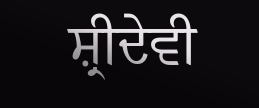ਸ਼੍ਰੀਦੇਵੀ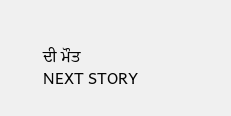ਦੀ ਮੌਤ
NEXT STORY